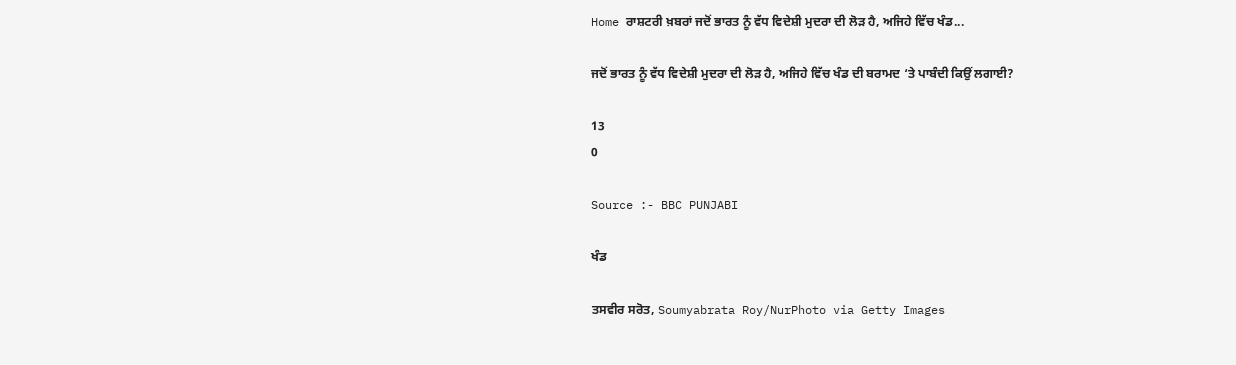Home ਰਾਸ਼ਟਰੀ ਖ਼ਬਰਾਂ ਜਦੋਂ ਭਾਰਤ ਨੂੰ ਵੱਧ ਵਿਦੇਸ਼ੀ ਮੁਦਰਾ ਦੀ ਲੋੜ ਹੈ, ਅਜਿਹੇ ਵਿੱਚ ਖੰਡ...

ਜਦੋਂ ਭਾਰਤ ਨੂੰ ਵੱਧ ਵਿਦੇਸ਼ੀ ਮੁਦਰਾ ਦੀ ਲੋੜ ਹੈ, ਅਜਿਹੇ ਵਿੱਚ ਖੰਡ ਦੀ ਬਰਾਮਦ ‘ਤੇ ਪਾਬੰਦੀ ਕਿਉਂ ਲਗਾਈ?

13
0

Source :- BBC PUNJABI

ਖੰਡ

ਤਸਵੀਰ ਸਰੋਤ, Soumyabrata Roy/NurPhoto via Getty Images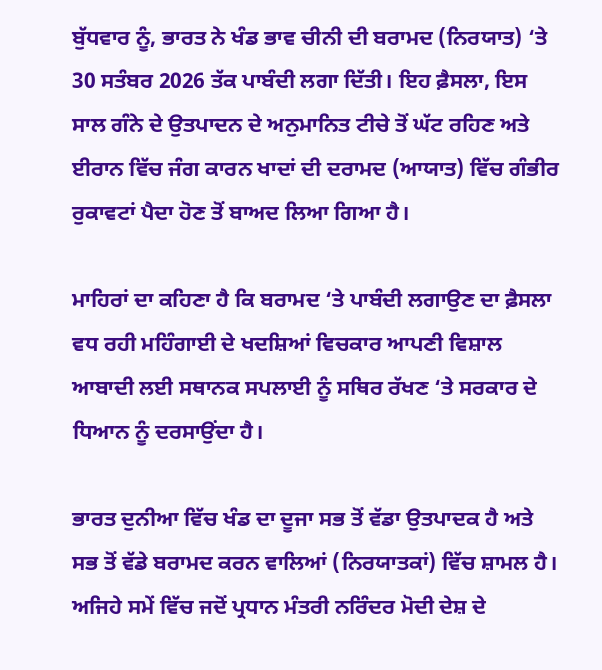ਬੁੱਧਵਾਰ ਨੂੰ, ਭਾਰਤ ਨੇ ਖੰਡ ਭਾਵ ਚੀਨੀ ਦੀ ਬਰਾਮਦ (ਨਿਰਯਾਤ) ‘ਤੇ 30 ਸਤੰਬਰ 2026 ਤੱਕ ਪਾਬੰਦੀ ਲਗਾ ਦਿੱਤੀ। ਇਹ ਫ਼ੈਸਲਾ, ਇਸ ਸਾਲ ਗੰਨੇ ਦੇ ਉਤਪਾਦਨ ਦੇ ਅਨੁਮਾਨਿਤ ਟੀਚੇ ਤੋਂ ਘੱਟ ਰਹਿਣ ਅਤੇ ਈਰਾਨ ਵਿੱਚ ਜੰਗ ਕਾਰਨ ਖਾਦਾਂ ਦੀ ਦਰਾਮਦ (ਆਯਾਤ) ਵਿੱਚ ਗੰਭੀਰ ਰੁਕਾਵਟਾਂ ਪੈਦਾ ਹੋਣ ਤੋਂ ਬਾਅਦ ਲਿਆ ਗਿਆ ਹੈ।

ਮਾਹਿਰਾਂ ਦਾ ਕਹਿਣਾ ਹੈ ਕਿ ਬਰਾਮਦ ‘ਤੇ ਪਾਬੰਦੀ ਲਗਾਉਣ ਦਾ ਫ਼ੈਸਲਾ ਵਧ ਰਹੀ ਮਹਿੰਗਾਈ ਦੇ ਖਦਸ਼ਿਆਂ ਵਿਚਕਾਰ ਆਪਣੀ ਵਿਸ਼ਾਲ ਆਬਾਦੀ ਲਈ ਸਥਾਨਕ ਸਪਲਾਈ ਨੂੰ ਸਥਿਰ ਰੱਖਣ ‘ਤੇ ਸਰਕਾਰ ਦੇ ਧਿਆਨ ਨੂੰ ਦਰਸਾਉਂਦਾ ਹੈ।

ਭਾਰਤ ਦੁਨੀਆ ਵਿੱਚ ਖੰਡ ਦਾ ਦੂਜਾ ਸਭ ਤੋਂ ਵੱਡਾ ਉਤਪਾਦਕ ਹੈ ਅਤੇ ਸਭ ਤੋਂ ਵੱਡੇ ਬਰਾਮਦ ਕਰਨ ਵਾਲਿਆਂ (ਨਿਰਯਾਤਕਾਂ) ਵਿੱਚ ਸ਼ਾਮਲ ਹੈ। ਅਜਿਹੇ ਸਮੇਂ ਵਿੱਚ ਜਦੋਂ ਪ੍ਰਧਾਨ ਮੰਤਰੀ ਨਰਿੰਦਰ ਮੋਦੀ ਦੇਸ਼ ਦੇ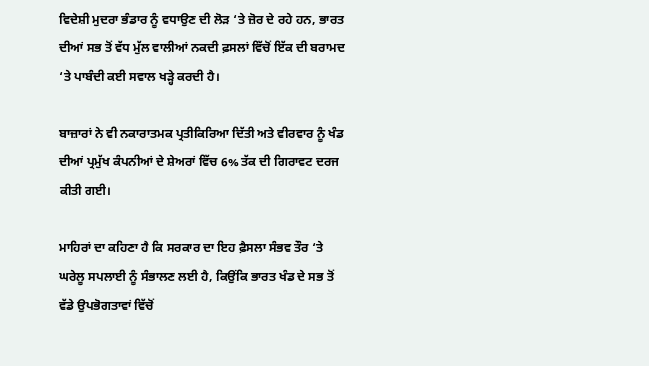ਵਿਦੇਸ਼ੀ ਮੁਦਰਾ ਭੰਡਾਰ ਨੂੰ ਵਧਾਉਣ ਦੀ ਲੋੜ ‘ਤੇ ਜ਼ੋਰ ਦੇ ਰਹੇ ਹਨ, ਭਾਰਤ ਦੀਆਂ ਸਭ ਤੋਂ ਵੱਧ ਮੁੱਲ ਵਾਲੀਆਂ ਨਕਦੀ ਫ਼ਸਲਾਂ ਵਿੱਚੋਂ ਇੱਕ ਦੀ ਬਰਾਮਦ ‘ਤੇ ਪਾਬੰਦੀ ਕਈ ਸਵਾਲ ਖੜ੍ਹੇ ਕਰਦੀ ਹੈ।

ਬਾਜ਼ਾਰਾਂ ਨੇ ਵੀ ਨਕਾਰਾਤਮਕ ਪ੍ਰਤੀਕਿਰਿਆ ਦਿੱਤੀ ਅਤੇ ਵੀਰਵਾਰ ਨੂੰ ਖੰਡ ਦੀਆਂ ਪ੍ਰਮੁੱਖ ਕੰਪਨੀਆਂ ਦੇ ਸ਼ੇਅਰਾਂ ਵਿੱਚ 6% ਤੱਕ ਦੀ ਗਿਰਾਵਟ ਦਰਜ ਕੀਤੀ ਗਈ।

ਮਾਹਿਰਾਂ ਦਾ ਕਹਿਣਾ ਹੈ ਕਿ ਸਰਕਾਰ ਦਾ ਇਹ ਫ਼ੈਸਲਾ ਸੰਭਵ ਤੌਰ ‘ਤੇ ਘਰੇਲੂ ਸਪਲਾਈ ਨੂੰ ਸੰਭਾਲਣ ਲਈ ਹੈ, ਕਿਉਂਕਿ ਭਾਰਤ ਖੰਡ ਦੇ ਸਭ ਤੋਂ ਵੱਡੇ ਉਪਭੋਗਤਾਵਾਂ ਵਿੱਚੋਂ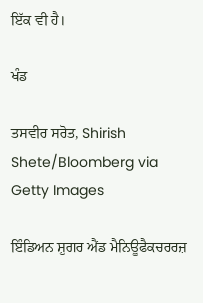ਇੱਕ ਵੀ ਹੈ।

ਖੰਡ

ਤਸਵੀਰ ਸਰੋਤ, Shirish Shete/Bloomberg via Getty Images

ਇੰਡਿਅਨ ਸ਼ੁਗਰ ਐਂਡ ਮੈਨਿਊਫੈਕਚਰਰਜ਼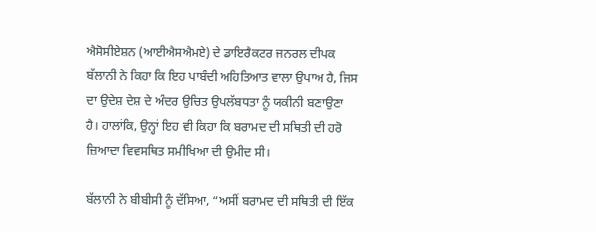ਐਸੋਸੀਏਸ਼ਨ (ਆਈਐਸਐਮਏ) ਦੇ ਡਾਇਰੈਕਟਰ ਜਨਰਲ ਦੀਪਕ ਬੱਲਾਨੀ ਨੇ ਕਿਹਾ ਕਿ ਇਹ ਪਾਬੰਦੀ ਅਹਿਤਿਆਤ ਵਾਲਾ ਉਪਾਅ ਹੈ, ਜਿਸ ਦਾ ਉਦੇਸ਼ ਦੇਸ਼ ਦੇ ਅੰਦਰ ਉਚਿਤ ਉਪਲੱਬਧਤਾ ਨੂੰ ਯਕੀਨੀ ਬਣਾਉਣਾ ਹੈ। ਹਾਲਾਂਕਿ, ਉਨ੍ਹਾਂ ਇਹ ਵੀ ਕਿਹਾ ਕਿ ਬਰਾਮਦ ਦੀ ਸਥਿਤੀ ਦੀ ਹਰੋ ਜ਼ਿਆਦਾ ਵਿਵਸਥਿਤ ਸਮੀਖਿਆ ਦੀ ਉਮੀਦ ਸੀ।

ਬੱਲਾਨੀ ਨੇ ਬੀਬੀਸੀ ਨੂੰ ਦੱਸਿਆ, “ਅਸੀਂ ਬਰਾਮਦ ਦੀ ਸਥਿਤੀ ਦੀ ਇੱਕ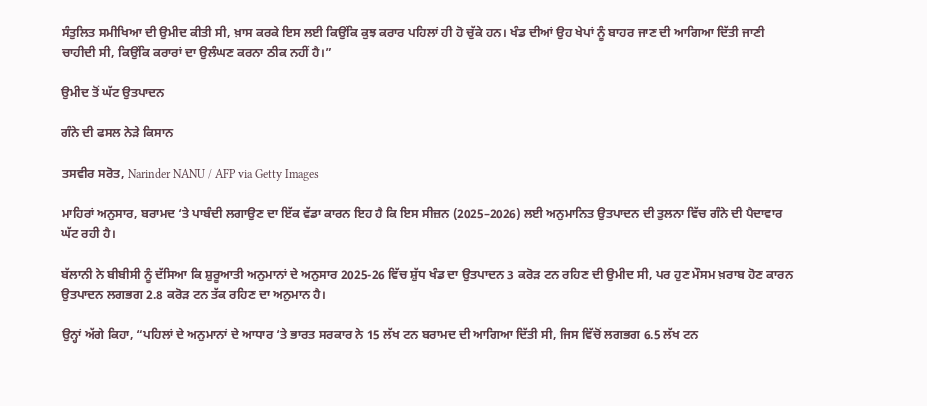ਸੰਤੁਲਿਤ ਸਮੀਖਿਆ ਦੀ ਉਮੀਦ ਕੀਤੀ ਸੀ, ਖ਼ਾਸ ਕਰਕੇ ਇਸ ਲਈ ਕਿਉਂਕਿ ਕੁਝ ਕਰਾਰ ਪਹਿਲਾਂ ਹੀ ਹੋ ਚੁੱਕੇ ਹਨ। ਖੰਡ ਦੀਆਂ ਉਹ ਖੇਪਾਂ ਨੂੰ ਬਾਹਰ ਜਾਣ ਦੀ ਆਗਿਆ ਦਿੱਤੀ ਜਾਣੀ ਚਾਹੀਦੀ ਸੀ, ਕਿਉਂਕਿ ਕਰਾਰਾਂ ਦਾ ਉਲੰਘਣ ਕਰਨਾ ਠੀਕ ਨਹੀਂ ਹੈ।”

ਉਮੀਦ ਤੋਂ ਘੱਟ ਉਤਪਾਦਨ

ਗੰਨੇ ਦੀ ਫਸਲ ਨੇੜੇ ਕਿਸਾਨ

ਤਸਵੀਰ ਸਰੋਤ, Narinder NANU / AFP via Getty Images

ਮਾਹਿਰਾਂ ਅਨੁਸਾਰ, ਬਰਾਮਦ ‘ਤੇ ਪਾਬੰਦੀ ਲਗਾਉਣ ਦਾ ਇੱਕ ਵੱਡਾ ਕਾਰਨ ਇਹ ਹੈ ਕਿ ਇਸ ਸੀਜ਼ਨ (2025–2026) ਲਈ ਅਨੁਮਾਨਿਤ ਉਤਪਾਦਨ ਦੀ ਤੁਲਨਾ ਵਿੱਚ ਗੰਨੇ ਦੀ ਪੈਦਾਵਾਰ ਘੱਟ ਰਹੀ ਹੈ।

ਬੱਲਾਨੀ ਨੇ ਬੀਬੀਸੀ ਨੂੰ ਦੱਸਿਆ ਕਿ ਸ਼ੁਰੂਆਤੀ ਅਨੁਮਾਨਾਂ ਦੇ ਅਨੁਸਾਰ 2025-26 ਵਿੱਚ ਸ਼ੁੱਧ ਖੰਡ ਦਾ ਉਤਪਾਦਨ 3 ਕਰੋੜ ਟਨ ਰਹਿਣ ਦੀ ਉਮੀਦ ਸੀ, ਪਰ ਹੁਣ ਮੌਸਮ ਖ਼ਰਾਬ ਹੋਣ ਕਾਰਨ ਉਤਪਾਦਨ ਲਗਭਗ 2.8 ਕਰੋੜ ਟਨ ਤੱਕ ਰਹਿਣ ਦਾ ਅਨੁਮਾਨ ਹੈ।

ਉਨ੍ਹਾਂ ਅੱਗੇ ਕਿਹਾ, “ਪਹਿਲਾਂ ਦੇ ਅਨੁਮਾਨਾਂ ਦੇ ਆਧਾਰ ‘ਤੇ ਭਾਰਤ ਸਰਕਾਰ ਨੇ 15 ਲੱਖ ਟਨ ਬਰਾਮਦ ਦੀ ਆਗਿਆ ਦਿੱਤੀ ਸੀ, ਜਿਸ ਵਿੱਚੋਂ ਲਗਭਗ 6.5 ਲੱਖ ਟਨ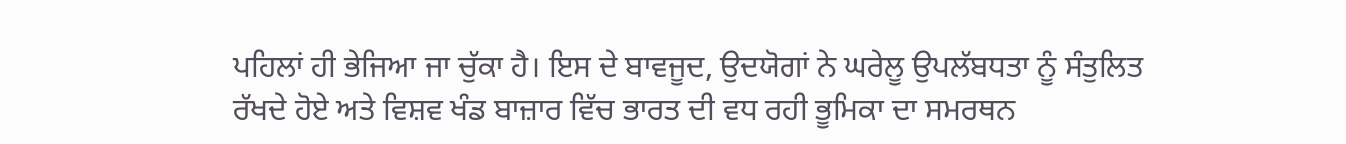ਪਹਿਲਾਂ ਹੀ ਭੇਜਿਆ ਜਾ ਚੁੱਕਾ ਹੈ। ਇਸ ਦੇ ਬਾਵਜੂਦ, ਉਦਯੋਗਾਂ ਨੇ ਘਰੇਲੂ ਉਪਲੱਬਧਤਾ ਨੂੰ ਸੰਤੁਲਿਤ ਰੱਖਦੇ ਹੋਏ ਅਤੇ ਵਿਸ਼ਵ ਖੰਡ ਬਾਜ਼ਾਰ ਵਿੱਚ ਭਾਰਤ ਦੀ ਵਧ ਰਹੀ ਭੂਮਿਕਾ ਦਾ ਸਮਰਥਨ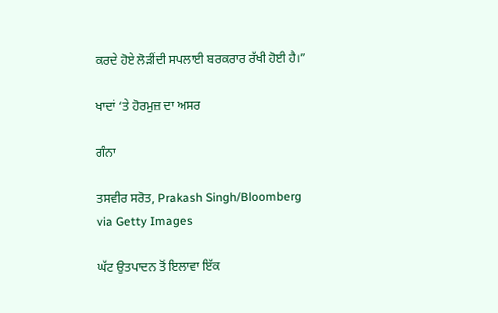ਕਰਦੇ ਹੋਏ ਲੋੜੀਂਦੀ ਸਪਲਾਈ ਬਰਕਰਾਰ ਰੱਖੀ ਹੋਈ ਹੈ।”

ਖਾਦਾਂ ‘ਤੇ ਹੋਰਮੁਜ਼ ਦਾ ਅਸਰ

ਗੰਨਾ

ਤਸਵੀਰ ਸਰੋਤ, Prakash Singh/Bloomberg via Getty Images

ਘੱਟ ਉਤਪਾਦਨ ਤੋਂ ਇਲਾਵਾ ਇੱਕ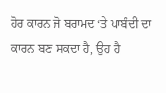ਹੋਰ ਕਾਰਨ ਜੋ ਬਰਾਮਦ ‘ਤੇ ਪਾਬੰਦੀ ਦਾ ਕਾਰਨ ਬਣ ਸਕਦਾ ਹੈ, ਉਹ ਹੈ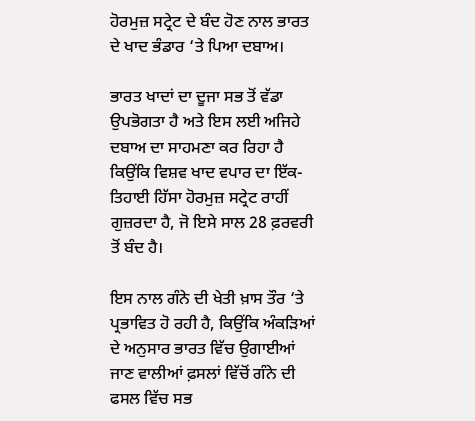ਹੋਰਮੁਜ਼ ਸਟ੍ਰੇਟ ਦੇ ਬੰਦ ਹੋਣ ਨਾਲ ਭਾਰਤ ਦੇ ਖਾਦ ਭੰਡਾਰ ‘ਤੇ ਪਿਆ ਦਬਾਅ।

ਭਾਰਤ ਖਾਦਾਂ ਦਾ ਦੂਜਾ ਸਭ ਤੋਂ ਵੱਡਾ ਉਪਭੋਗਤਾ ਹੈ ਅਤੇ ਇਸ ਲਈ ਅਜਿਹੇ ਦਬਾਅ ਦਾ ਸਾਹਮਣਾ ਕਰ ਰਿਹਾ ਹੈ ਕਿਉਂਕਿ ਵਿਸ਼ਵ ਖਾਦ ਵਪਾਰ ਦਾ ਇੱਕ-ਤਿਹਾਈ ਹਿੱਸਾ ਹੋਰਮੁਜ਼ ਸਟ੍ਰੇਟ ਰਾਹੀਂ ਗੁਜ਼ਰਦਾ ਹੈ, ਜੋ ਇਸੇ ਸਾਲ 28 ਫ਼ਰਵਰੀ ਤੋਂ ਬੰਦ ਹੈ।

ਇਸ ਨਾਲ ਗੰਨੇ ਦੀ ਖੇਤੀ ਖ਼ਾਸ ਤੌਰ ‘ਤੇ ਪ੍ਰਭਾਵਿਤ ਹੋ ਰਹੀ ਹੈ, ਕਿਉਂਕਿ ਅੰਕੜਿਆਂ ਦੇ ਅਨੁਸਾਰ ਭਾਰਤ ਵਿੱਚ ਉਗਾਈਆਂ ਜਾਣ ਵਾਲੀਆਂ ਫ਼ਸਲਾਂ ਵਿੱਚੋਂ ਗੰਨੇ ਦੀ ਫਸਲ ਵਿੱਚ ਸਭ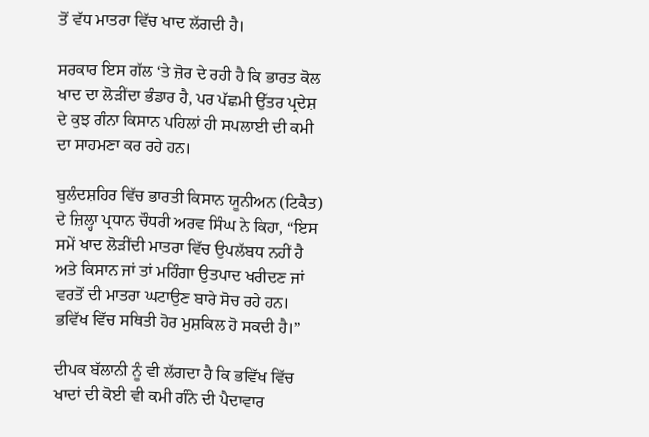ਤੋਂ ਵੱਧ ਮਾਤਰਾ ਵਿੱਚ ਖਾਦ ਲੱਗਦੀ ਹੈ।

ਸਰਕਾਰ ਇਸ ਗੱਲ ‘ਤੇ ਜ਼ੋਰ ਦੇ ਰਹੀ ਹੈ ਕਿ ਭਾਰਤ ਕੋਲ ਖਾਦ ਦਾ ਲੋੜੀਂਦਾ ਭੰਡਾਰ ਹੈ, ਪਰ ਪੱਛਮੀ ਉੱਤਰ ਪ੍ਰਦੇਸ਼ ਦੇ ਕੁਝ ਗੰਨਾ ਕਿਸਾਨ ਪਹਿਲਾਂ ਹੀ ਸਪਲਾਈ ਦੀ ਕਮੀ ਦਾ ਸਾਹਮਣਾ ਕਰ ਰਹੇ ਹਨ।

ਬੁਲੰਦਸ਼ਹਿਰ ਵਿੱਚ ਭਾਰਤੀ ਕਿਸਾਨ ਯੂਨੀਅਨ (ਟਿਕੈਤ) ਦੇ ਜ਼ਿਲ੍ਹਾ ਪ੍ਰਧਾਨ ਚੌਧਰੀ ਅਰਵ ਸਿੰਘ ਨੇ ਕਿਹਾ, “ਇਸ ਸਮੇਂ ਖਾਦ ਲੋੜੀਂਦੀ ਮਾਤਰਾ ਵਿੱਚ ਉਪਲੱਬਧ ਨਹੀਂ ਹੈ ਅਤੇ ਕਿਸਾਨ ਜਾਂ ਤਾਂ ਮਹਿੰਗਾ ਉਤਪਾਦ ਖਰੀਦਣ ਜਾਂ ਵਰਤੋਂ ਦੀ ਮਾਤਰਾ ਘਟਾਉਣ ਬਾਰੇ ਸੋਚ ਰਹੇ ਹਨ। ਭਵਿੱਖ ਵਿੱਚ ਸਥਿਤੀ ਹੋਰ ਮੁਸ਼ਕਿਲ ਹੋ ਸਕਦੀ ਹੈ।”

ਦੀਪਕ ਬੱਲਾਨੀ ਨੂੰ ਵੀ ਲੱਗਦਾ ਹੈ ਕਿ ਭਵਿੱਖ ਵਿੱਚ ਖਾਦਾਂ ਦੀ ਕੋਈ ਵੀ ਕਮੀ ਗੰਨੇ ਦੀ ਪੈਦਾਵਾਰ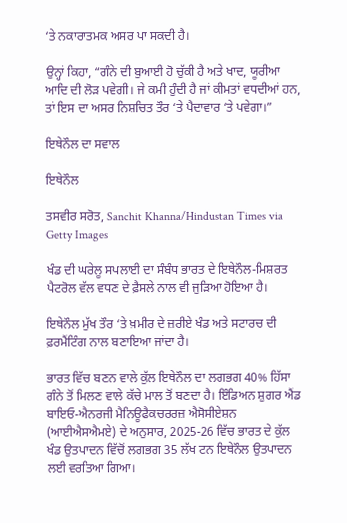‘ਤੇ ਨਕਾਰਾਤਮਕ ਅਸਰ ਪਾ ਸਕਦੀ ਹੈ।

ਉਨ੍ਹਾਂ ਕਿਹਾ, “ਗੰਨੇ ਦੀ ਬੁਆਈ ਹੋ ਚੁੱਕੀ ਹੈ ਅਤੇ ਖਾਦ, ਯੂਰੀਆ ਆਦਿ ਦੀ ਲੋੜ ਪਵੇਗੀ। ਜੇ ਕਮੀ ਹੁੰਦੀ ਹੈ ਜਾਂ ਕੀਮਤਾਂ ਵਧਦੀਆਂ ਹਨ, ਤਾਂ ਇਸ ਦਾ ਅਸਰ ਨਿਸ਼ਚਿਤ ਤੌਰ ‘ਤੇ ਪੈਦਾਵਾਰ ‘ਤੇ ਪਵੇਗਾ।”

ਇਥੇਨੌਲ ਦਾ ਸਵਾਲ

ਇਥੇਨੌਲ

ਤਸਵੀਰ ਸਰੋਤ, Sanchit Khanna/Hindustan Times via Getty Images

ਖੰਡ ਦੀ ਘਰੇਲੂ ਸਪਲਾਈ ਦਾ ਸੰਬੰਧ ਭਾਰਤ ਦੇ ਇਥੇਨੌਲ-ਮਿਸ਼ਰਤ ਪੈਟਰੋਲ ਵੱਲ ਵਧਣ ਦੇ ਫ਼ੈਸਲੇ ਨਾਲ ਵੀ ਜੁੜਿਆ ਹੋਇਆ ਹੈ।

ਇਥੇਨੌਲ ਮੁੱਖ ਤੌਰ ‘ਤੇ ਖ਼ਮੀਰ ਦੇ ਜ਼ਰੀਏ ਖੰਡ ਅਤੇ ਸਟਾਰਚ ਦੀ ਫ਼ਰਮੈਂਟਿੰਗ ਨਾਲ ਬਣਾਇਆ ਜਾਂਦਾ ਹੈ।

ਭਾਰਤ ਵਿੱਚ ਬਣਨ ਵਾਲੇ ਕੁੱਲ ਇਥੇਨੌਲ ਦਾ ਲਗਭਗ 40% ਹਿੱਸਾ ਗੰਨੇ ਤੋਂ ਮਿਲਣ ਵਾਲੇ ਕੱਚੇ ਮਾਲ ਤੋਂ ਬਣਦਾ ਹੈ। ਇੰਡਿਅਨ ਸ਼ੁਗਰ ਐਂਡ ਬਾਇਓ-ਐਨਰਜੀ ਮੈਨਿਊਫੈਕਚਰਰਜ਼ ਐਸੋਸੀਏਸ਼ਨ (ਆਈਐਸਐਮਏ) ਦੇ ਅਨੁਸਾਰ, 2025-26 ਵਿੱਚ ਭਾਰਤ ਦੇ ਕੁੱਲ ਖੰਡ ਉਤਪਾਦਨ ਵਿੱਚੋਂ ਲਗਭਗ 35 ਲੱਖ ਟਨ ਇਥੇਨੌਲ ਉਤਪਾਦਨ ਲਈ ਵਰਤਿਆ ਗਿਆ।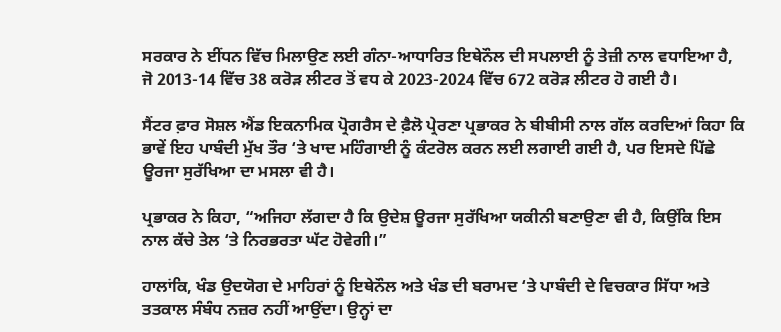ਸਰਕਾਰ ਨੇ ਈਂਧਨ ਵਿੱਚ ਮਿਲਾਉਣ ਲਈ ਗੰਨਾ-ਆਧਾਰਿਤ ਇਥੇਨੌਲ ਦੀ ਸਪਲਾਈ ਨੂੰ ਤੇਜ਼ੀ ਨਾਲ ਵਧਾਇਆ ਹੈ, ਜੋ 2013-14 ਵਿੱਚ 38 ਕਰੋੜ ਲੀਟਰ ਤੋਂ ਵਧ ਕੇ 2023-2024 ਵਿੱਚ 672 ਕਰੋੜ ਲੀਟਰ ਹੋ ਗਈ ਹੈ।

ਸੈਂਟਰ ਫ਼ਾਰ ਸੋਸ਼ਲ ਐਂਡ ਇਕਨਾਮਿਕ ਪ੍ਰੋਗਰੈਸ ਦੇ ਫ਼ੈਲੋ ਪ੍ਰੇਰਣਾ ਪ੍ਰਭਾਕਰ ਨੇ ਬੀਬੀਸੀ ਨਾਲ ਗੱਲ ਕਰਦਿਆਂ ਕਿਹਾ ਕਿ ਭਾਵੇਂ ਇਹ ਪਾਬੰਦੀ ਮੁੱਖ ਤੌਰ ‘ਤੇ ਖਾਦ ਮਹਿੰਗਾਈ ਨੂੰ ਕੰਟਰੋਲ ਕਰਨ ਲਈ ਲਗਾਈ ਗਈ ਹੈ, ਪਰ ਇਸਦੇ ਪਿੱਛੇ ਊਰਜਾ ਸੁਰੱਖਿਆ ਦਾ ਮਸਲਾ ਵੀ ਹੈ।

ਪ੍ਰਭਾਕਰ ਨੇ ਕਿਹਾ, “ਅਜਿਹਾ ਲੱਗਦਾ ਹੈ ਕਿ ਉਦੇਸ਼ ਊਰਜਾ ਸੁਰੱਖਿਆ ਯਕੀਨੀ ਬਣਾਉਣਾ ਵੀ ਹੈ, ਕਿਉਂਕਿ ਇਸ ਨਾਲ ਕੱਚੇ ਤੇਲ ‘ਤੇ ਨਿਰਭਰਤਾ ਘੱਟ ਹੋਵੇਗੀ।”

ਹਾਲਾਂਕਿ, ਖੰਡ ਉਦਯੋਗ ਦੇ ਮਾਹਿਰਾਂ ਨੂੰ ਇਥੇਨੌਲ ਅਤੇ ਖੰਡ ਦੀ ਬਰਾਮਦ ‘ਤੇ ਪਾਬੰਦੀ ਦੇ ਵਿਚਕਾਰ ਸਿੱਧਾ ਅਤੇ ਤਤਕਾਲ ਸੰਬੰਧ ਨਜ਼ਰ ਨਹੀਂ ਆਉਂਦਾ। ਉਨ੍ਹਾਂ ਦਾ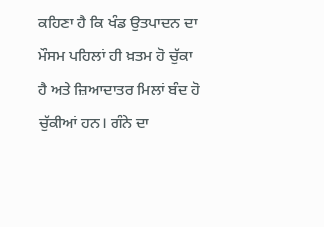ਕਹਿਣਾ ਹੈ ਕਿ ਖੰਡ ਉਤਪਾਦਨ ਦਾ ਮੌਸਮ ਪਹਿਲਾਂ ਹੀ ਖ਼ਤਮ ਹੋ ਚੁੱਕਾ ਹੈ ਅਤੇ ਜ਼ਿਆਦਾਤਰ ਮਿਲਾਂ ਬੰਦ ਹੋ ਚੁੱਕੀਆਂ ਹਨ। ਗੰਨੇ ਦਾ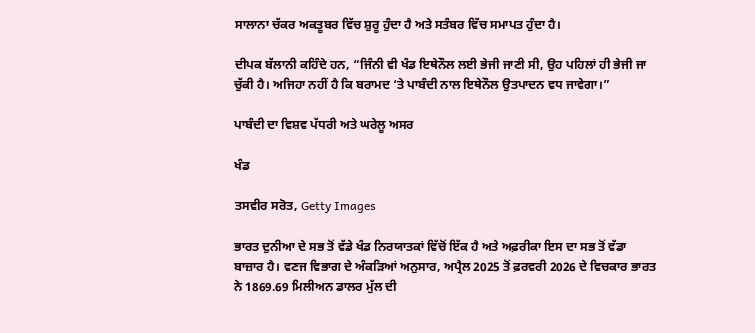ਸਾਲਾਨਾ ਚੱਕਰ ਅਕਤੂਬਰ ਵਿੱਚ ਸ਼ੁਰੂ ਹੁੰਦਾ ਹੈ ਅਤੇ ਸਤੰਬਰ ਵਿੱਚ ਸਮਾਪਤ ਹੁੰਦਾ ਹੈ।

ਦੀਪਕ ਬੱਲਾਨੀ ਕਹਿੰਦੇ ਹਨ, “ਜਿੰਨੀ ਵੀ ਖੰਡ ਇਥੇਨੌਲ ਲਈ ਭੇਜੀ ਜਾਣੀ ਸੀ, ਉਹ ਪਹਿਲਾਂ ਹੀ ਭੇਜੀ ਜਾ ਚੁੱਕੀ ਹੈ। ਅਜਿਹਾ ਨਹੀਂ ਹੈ ਕਿ ਬਰਾਮਦ ‘ਤੇ ਪਾਬੰਦੀ ਨਾਲ ਇਥੇਨੌਲ ਉਤਪਾਦਨ ਵਧ ਜਾਵੇਗਾ।”

ਪਾਬੰਦੀ ਦਾ ਵਿਸ਼ਵ ਪੱਧਰੀ ਅਤੇ ਘਰੇਲੂ ਅਸਰ

ਖੰਡ

ਤਸਵੀਰ ਸਰੋਤ, Getty Images

ਭਾਰਤ ਦੁਨੀਆ ਦੇ ਸਭ ਤੋਂ ਵੱਡੇ ਖੰਡ ਨਿਰਯਾਤਕਾਂ ਵਿੱਚੋਂ ਇੱਕ ਹੈ ਅਤੇ ਅਫ਼ਰੀਕਾ ਇਸ ਦਾ ਸਭ ਤੋਂ ਵੱਡਾ ਬਾਜ਼ਾਰ ਹੈ। ਵਣਜ ਵਿਭਾਗ ਦੇ ਅੰਕੜਿਆਂ ਅਨੁਸਾਰ, ਅਪ੍ਰੈਲ 2025 ਤੋਂ ਫ਼ਰਵਰੀ 2026 ਦੇ ਵਿਚਕਾਰ ਭਾਰਤ ਨੇ 1869.69 ਮਿਲੀਅਨ ਡਾਲਰ ਮੁੱਲ ਦੀ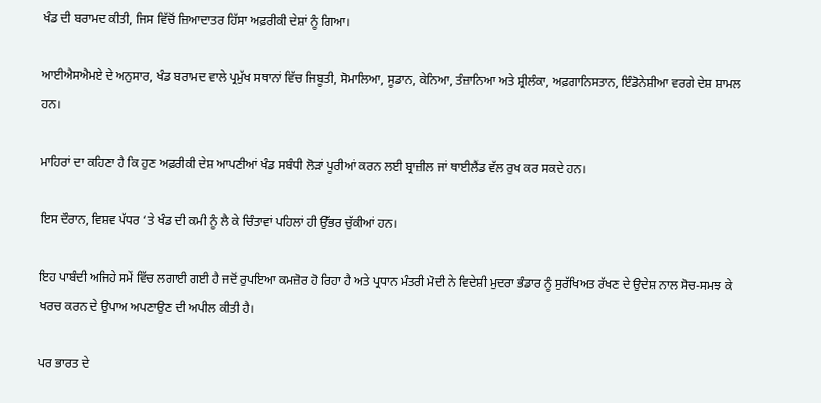ਖੰਡ ਦੀ ਬਰਾਮਦ ਕੀਤੀ, ਜਿਸ ਵਿੱਚੋਂ ਜ਼ਿਆਦਾਤਰ ਹਿੱਸਾ ਅਫ਼ਰੀਕੀ ਦੇਸ਼ਾਂ ਨੂੰ ਗਿਆ।

ਆਈਐਸਐਮਏ ਦੇ ਅਨੁਸਾਰ, ਖੰਡ ਬਰਾਮਦ ਵਾਲੇ ਪ੍ਰਮੁੱਖ ਸਥਾਨਾਂ ਵਿੱਚ ਜਿਬੂਤੀ, ਸੋਮਾਲਿਆ, ਸੂਡਾਨ, ਕੇਨਿਆ, ਤੰਜ਼ਾਨਿਆ ਅਤੇ ਸ਼੍ਰੀਲੰਕਾ, ਅਫ਼ਗਾਨਿਸਤਾਨ, ਇੰਡੋਨੇਸ਼ੀਆ ਵਰਗੇ ਦੇਸ਼ ਸ਼ਾਮਲ ਹਨ।

ਮਾਹਿਰਾਂ ਦਾ ਕਹਿਣਾ ਹੈ ਕਿ ਹੁਣ ਅਫ਼ਰੀਕੀ ਦੇਸ਼ ਆਪਣੀਆਂ ਖੰਡ ਸਬੰਧੀ ਲੋੜਾਂ ਪੂਰੀਆਂ ਕਰਨ ਲਈ ਬ੍ਰਾਜ਼ੀਲ ਜਾਂ ਥਾਈਲੈਂਡ ਵੱਲ ਰੁਖ ਕਰ ਸਕਦੇ ਹਨ।

ਇਸ ਦੌਰਾਨ, ਵਿਸ਼ਵ ਪੱਧਰ ‘ਤੇ ਖੰਡ ਦੀ ਕਮੀ ਨੂੰ ਲੈ ਕੇ ਚਿੰਤਾਵਾਂ ਪਹਿਲਾਂ ਹੀ ਉੱਭਰ ਚੁੱਕੀਆਂ ਹਨ।

ਇਹ ਪਾਬੰਦੀ ਅਜਿਹੇ ਸਮੇਂ ਵਿੱਚ ਲਗਾਈ ਗਈ ਹੈ ਜਦੋਂ ਰੁਪਇਆ ਕਮਜ਼ੋਰ ਹੋ ਰਿਹਾ ਹੈ ਅਤੇ ਪ੍ਰਧਾਨ ਮੰਤਰੀ ਮੋਦੀ ਨੇ ਵਿਦੇਸ਼ੀ ਮੁਦਰਾ ਭੰਡਾਰ ਨੂੰ ਸੁਰੱਖਿਅਤ ਰੱਖਣ ਦੇ ਉਦੇਸ਼ ਨਾਲ ਸੋਚ-ਸਮਝ ਕੇ ਖਰਚ ਕਰਨ ਦੇ ਉਪਾਅ ਅਪਣਾਉਣ ਦੀ ਅਪੀਲ ਕੀਤੀ ਹੈ।

ਪਰ ਭਾਰਤ ਦੇ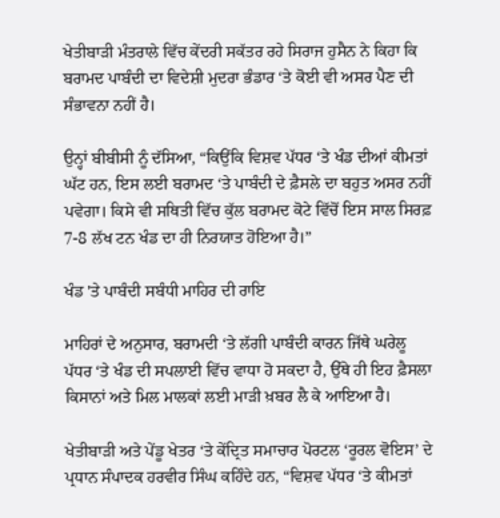ਖੇਤੀਬਾੜੀ ਮੰਤਰਾਲੇ ਵਿੱਚ ਕੇਂਦਰੀ ਸਕੱਤਰ ਰਹੇ ਸਿਰਾਜ ਹੁਸੈਨ ਨੇ ਕਿਹਾ ਕਿ ਬਰਾਮਦ ਪਾਬੰਦੀ ਦਾ ਵਿਦੇਸ਼ੀ ਮੁਦਰਾ ਭੰਡਾਰ ‘ਤੇ ਕੋਈ ਵੀ ਅਸਰ ਪੈਣ ਦੀ ਸੰਭਾਵਨਾ ਨਹੀਂ ਹੈ।

ਉਨ੍ਹਾਂ ਬੀਬੀਸੀ ਨੂੰ ਦੱਸਿਆ, “ਕਿਉਂਕਿ ਵਿਸ਼ਵ ਪੱਧਰ ‘ਤੇ ਖੰਡ ਦੀਆਂ ਕੀਮਤਾਂ ਘੱਟ ਹਨ, ਇਸ ਲਈ ਬਰਾਮਦ ‘ਤੇ ਪਾਬੰਦੀ ਦੇ ਫ਼ੈਸਲੇ ਦਾ ਬਹੁਤ ਅਸਰ ਨਹੀਂ ਪਵੇਗਾ। ਕਿਸੇ ਵੀ ਸਥਿਤੀ ਵਿੱਚ ਕੁੱਲ ਬਰਾਮਦ ਕੋਟੇ ਵਿੱਚੋਂ ਇਸ ਸਾਲ ਸਿਰਫ਼ 7-8 ਲੱਖ ਟਨ ਖੰਡ ਦਾ ਹੀ ਨਿਰਯਾਤ ਹੋਇਆ ਹੈ।”

ਖੰਡ 'ਤੇ ਪਾਬੰਦੀ ਸਬੰਧੀ ਮਾਹਿਰ ਦੀ ਰਾਇ

ਮਾਹਿਰਾਂ ਦੇ ਅਨੁਸਾਰ, ਬਰਾਮਦੀ ‘ਤੇ ਲੱਗੀ ਪਾਬੰਦੀ ਕਾਰਨ ਜਿੱਥੇ ਘਰੇਲੂ ਪੱਧਰ ‘ਤੇ ਖੰਡ ਦੀ ਸਪਲਾਈ ਵਿੱਚ ਵਾਧਾ ਹੋ ਸਕਦਾ ਹੈ, ਉੱਥੇ ਹੀ ਇਹ ਫ਼ੈਸਲਾ ਕਿਸਾਨਾਂ ਅਤੇ ਮਿਲ ਮਾਲਕਾਂ ਲਈ ਮਾੜੀ ਖ਼ਬਰ ਲੈ ਕੇ ਆਇਆ ਹੈ।

ਖੇਤੀਬਾੜੀ ਅਤੇ ਪੇਂਡੂ ਖੇਤਰ ‘ਤੇ ਕੇਂਦ੍ਰਿਤ ਸਮਾਚਾਰ ਪੋਰਟਲ ‘ਰੂਰਲ ਵੋਇਸ’ ਦੇ ਪ੍ਰਧਾਨ ਸੰਪਾਦਕ ਹਰਵੀਰ ਸਿੰਘ ਕਹਿੰਦੇ ਹਨ, “ਵਿਸ਼ਵ ਪੱਧਰ ‘ਤੇ ਕੀਮਤਾਂ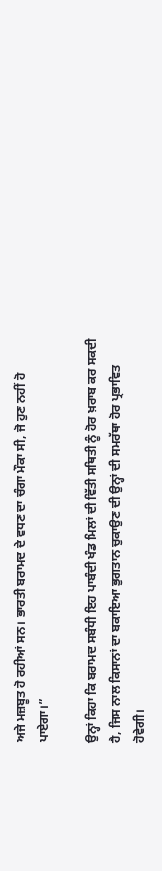ਅਜੇ ਮਜ਼ਬੂਤ ਹੋ ਰਹੀਆਂ ਸਨ। ਭਾਰਤੀ ਬਰਾਮਦ ਦੇ ਵਧਣ ਦਾ ਚੰਗਾ ਮੌਕਾ ਸੀ, ਜੋ ਹੁਣ ਨਹੀਂ ਹੋ ਪਾਏਗਾ।”

ਉਨ੍ਹਾਂ ਕਿਹਾ ਕਿ ਬਰਾਮਦ ਸਬੰਧੀ ਇਹ ਪਾਬੰਦੀ ਖੰਡ ਮਿਲਾਂ ਦੀ ਵਿੱਤੀ ਸਥਿਤੀ ਨੂੰ ਹੋਰ ਖ਼ਰਾਬ ਕਰ ਸਕਦੀ ਹੈ, ਜਿਸ ਨਾਲ ਕਿਸਾਨਾਂ ਦਾ ਬਕਾਇਆ ਭੁਗਤਾਨ ਚੁਕਾਉਣ ਦੀ ਉਨ੍ਹਾਂ ਦੀ ਸਮਰੱਥਾ ਹੋਰ ਪ੍ਰਭਾਵਿਤ ਹੋਵੇਗੀ।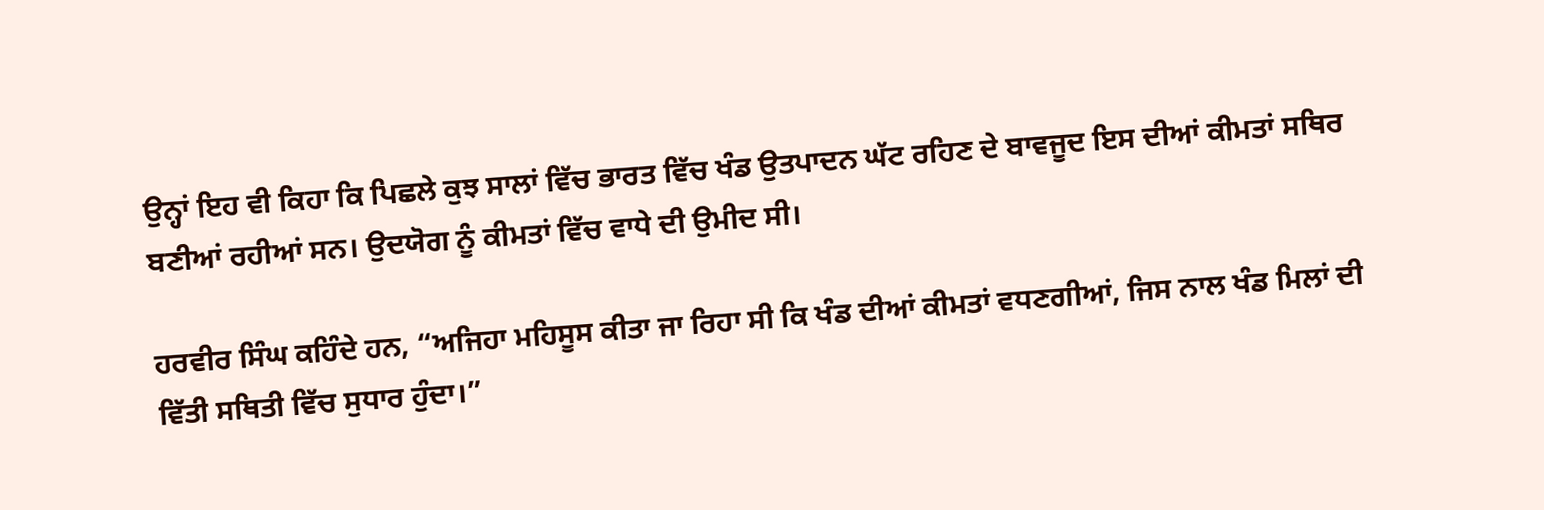ਉਨ੍ਹਾਂ ਇਹ ਵੀ ਕਿਹਾ ਕਿ ਪਿਛਲੇ ਕੁਝ ਸਾਲਾਂ ਵਿੱਚ ਭਾਰਤ ਵਿੱਚ ਖੰਡ ਉਤਪਾਦਨ ਘੱਟ ਰਹਿਣ ਦੇ ਬਾਵਜੂਦ ਇਸ ਦੀਆਂ ਕੀਮਤਾਂ ਸਥਿਰ ਬਣੀਆਂ ਰਹੀਆਂ ਸਨ। ਉਦਯੋਗ ਨੂੰ ਕੀਮਤਾਂ ਵਿੱਚ ਵਾਧੇ ਦੀ ਉਮੀਦ ਸੀ।

ਹਰਵੀਰ ਸਿੰਘ ਕਹਿੰਦੇ ਹਨ, “ਅਜਿਹਾ ਮਹਿਸੂਸ ਕੀਤਾ ਜਾ ਰਿਹਾ ਸੀ ਕਿ ਖੰਡ ਦੀਆਂ ਕੀਮਤਾਂ ਵਧਣਗੀਆਂ, ਜਿਸ ਨਾਲ ਖੰਡ ਮਿਲਾਂ ਦੀ ਵਿੱਤੀ ਸਥਿਤੀ ਵਿੱਚ ਸੁਧਾਰ ਹੁੰਦਾ।”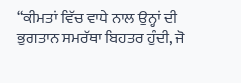“ਕੀਮਤਾਂ ਵਿੱਚ ਵਾਧੇ ਨਾਲ ਉਨ੍ਹਾਂ ਦੀ ਭੁਗਤਾਨ ਸਮਰੱਥਾ ਬਿਹਤਰ ਹੁੰਦੀ, ਜੋ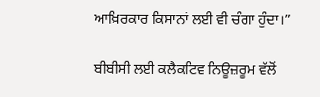ਆਖ਼ਿਰਕਾਰ ਕਿਸਾਨਾਂ ਲਈ ਵੀ ਚੰਗਾ ਹੁੰਦਾ।”

ਬੀਬੀਸੀ ਲਈ ਕਲੈਕਟਿਵ ਨਿਊਜ਼ਰੂਮ ਵੱਲੋਂ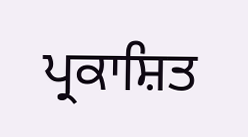ਪ੍ਰਕਾਸ਼ਿਤ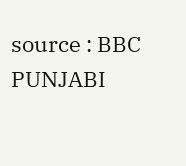source : BBC PUNJABI